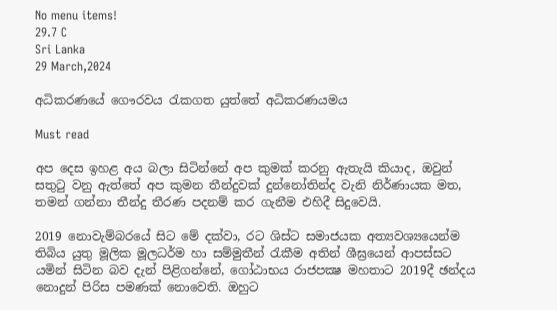No menu items!
29.7 C
Sri Lanka
29 March,2024

අධිකරණයේ ගෞරවය රැකගත යුත්තේ අධිකරණයමය

Must read

අප දෙස ඉහළ අය බලා සිටින්නේ අප කුමක් කරනු ඇතැයි කියාද, ඔවුන් සතුටු වනු ඇත්තේ අප කුමන තීන්දුවක් දුන්නෝතින්ද වැනි නිර්ණායක මත, තමන් ගන්නා තීන්දු තීරණ පදනම් කර ගැනීම එහිදී සිදුවෙයි.

2019 නොවැම්බරයේ සිට මේ දක්වා, රට ශිස්ට සමාජයක අත්‍යවශ්‍යයෙන්ම තිබිය යුතු මූලික මූලධර්ම හා සම්මුතීන් රැකීම අතින් ශීඝ්‍රයෙන් ආපස්සට යමින් සිටින බව දැන් පිළිගන්නේ, ගෝඨාභය රාජපක්‍ෂ මහතාට 2019දී ඡන්දය නොදුන් පිරිස පමණක් නොවෙති. ඔහුට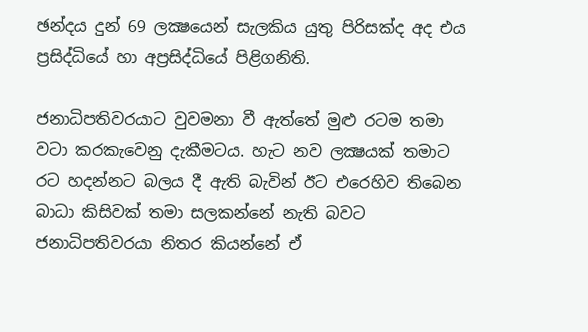ඡන්දය දුන් 69 ලක්‍ෂයෙන් සැලකිය යුතු පිරිසක්ද අද එය ප්‍රසිද්ධියේ හා අප්‍රසිද්ධියේ පිළිගනිති.

ජනාධිපතිවරයාට වුවමනා වී ඇත්තේ මුළු රටම තමා වටා කරකැවෙනු දැකීමටය. හැට නව ලක්‍ෂයක් තමාට රට හදන්නට බලය දී ඇති බැවින් ඊට එරෙහිව තිබෙන බාධා කිසිවක් තමා සලකන්නේ නැති බවට ජනාධිපතිවරයා නිතර කියන්නේ ඒ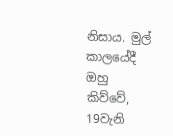නිසාය. මුල් කාලයේදී ඔහු කිව්වේ, 19වැනි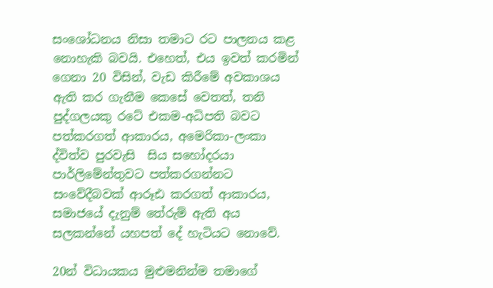සංශෝධනය නිසා තමාට රට පාලනය කළ නොහැකි බවයි. එහෙත්, එය ඉවත් කරමින් ගෙනා 20 විසින්, වැඩ කිරීමේ අවකාශය ඇති කර ගැනීම කෙසේ වෙතත්, තනි පුද්ගලයකු රටේ එකම-අධිපති බවට පත්කරගත් ආකාරය, අමෙරිකා-ලංකා ද්විත්ව පුරවැසි  සිය සහෝදරයා පාර්ලිමේන්තුවට පත්කරගන්නට සංවේදීබවක් ආරූඪ කරගත් ආකාරය, සමාජයේ දැනුම් තේරුම් ඇති අය සලකන්නේ යහපත් දේ හැටියට නොවේ.

20න් විධායකය මුළුමනින්ම තමාගේ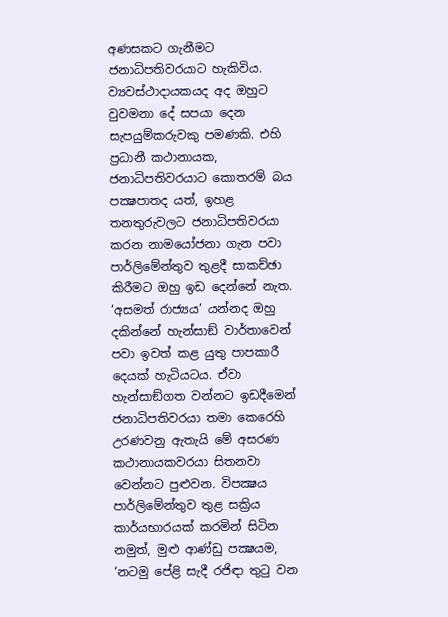අණසකට ගැනීමට ජනාධිපතිවරයාට හැකිවිය. ව්‍යවස්ථාදායකයද අද ඔහුට වුවමනා දේ සපයා දෙන සැපයුම්කරුවකු පමණකි. එහි ප්‍රධානී කථානායක, ජනාධිපතිවරයාට කොතරම් බය පක්‍ෂපාතද යත්, ඉහළ තනතුරුවලට ජනාධිපතිවරයා කරන නාමයෝජනා ගැන පවා පාර්ලිමේන්තුව තුළදී සාකච්ඡා කිරීමට ඔහු ඉඩ දෙන්නේ නැත. ‘අසමත් රාජ්‍යය’ යන්නද ඔහු දකින්නේ හැන්සාඞ් වාර්තාවෙන් පවා ඉවත් කළ යුතු පාපකාරී දෙයක් හැටියටය. ඒවා හැන්සාඞ්ගත වන්නට ඉඩදීමෙන් ජනාධිපතිවරයා තමා කෙරෙහි උරණවනු ඇතැයි මේ අසරණ කථානායකවරයා සිතනවා වෙන්නට පුළුවන. විපක්‍ෂය පාර්ලිමේන්තුව තුළ සක්‍රිය කාර්යභාරයක් කරමින් සිටින නමුත්, මුළු ආණ්ඩු පක්‍ෂයම, ‘නටමු පේළි සැදී රජිඳා තුටු වන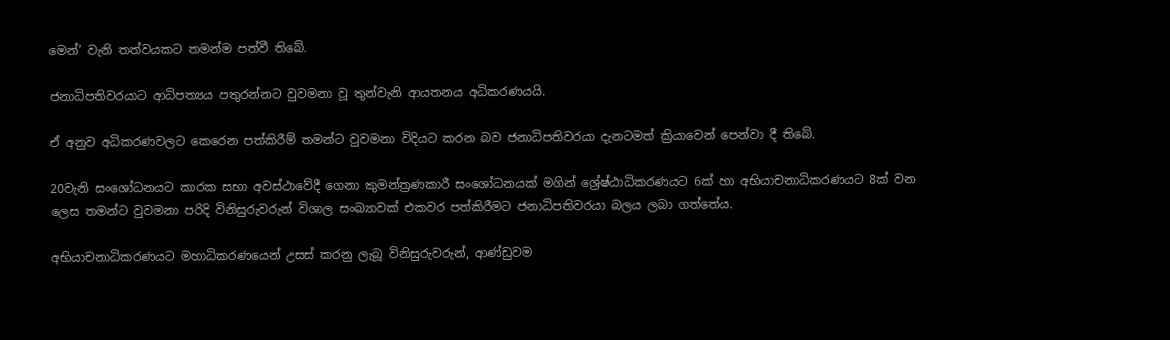මෙන්’ වැනි තත්වයකට තමන්ම පත්වී තිබේ.

ජනාධිපතිවරයාට ආධිපත්‍යය පතුරන්නට වුවමනා වූ තුන්වැනි ආයතනය අධිකරණයයි.

ඒ අනුව අධිකරණවලට කෙරෙන පත්කිරීම් තමන්ට වුවමනා විදියට කරන බව ජනාධිපතිවරයා දැනටමත් ක්‍රියාවෙන් පෙන්වා දී තිබේ.

20වැනි සංශෝධනයට කාරක සභා අවස්ථාවේදී ගෙනා කුමන්ත්‍රණකාරී සංශෝධනයක් මගින් ශ්‍රේෂ්ඨාධිකරණයට 6ක් හා අභියාචනාධිකරණයට 8ක් වන ලෙස තමන්ට වුවමනා පරිදි විනිසුරුවරුන් විශාල සංඛ්‍යාවක් එකවර පත්කිරීමට ජනාධිපතිවරයා බලය ලබා ගත්තේය.

අභියාචනාධිකරණයට මහාධිකරණයෙන් උසස් කරනු ලැබූ විනිසුරුවරුන්, ආණ්ඩුවම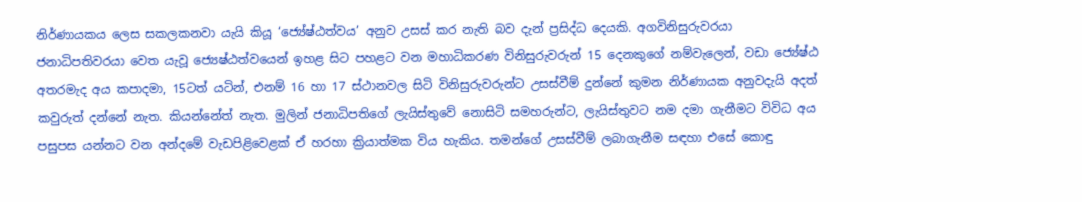නිර්ණායකය ලෙස සකලකනවා යැයි කියූ ‘ජ්‍යේෂ්ඨත්වය’ අනුව උසස් කර නැති බව දැන් ප්‍රසිද්ධ දෙයකි. අගවිනිසුරුවරයා ජනාධිපතිවරයා වෙත යැවූ ජ්‍යෙෂ්ඨත්වයෙන් ඉහළ සිට පහළට වන මහාධිකරණ විනිසුරුවරුන් 15 දෙනකුගේ නම්වැලෙන්, වඩා ජ්‍යේෂ්ඨ අතරමැද අය කපාදමා, 15ටත් යටින්, එනම් 16 හා 17 ස්ථානවල සිටි විනිසුරුවරුන්ට උසස්වීම් දුන්නේ කුමන නිර්ණායක අනුවදැයි අදත් කවුරුත් දන්නේ නැත. කියන්නේත් නැත. මුලින් ජනාධිපතිගේ ලැයිස්තුවේ නොසිටි සමහරුන්ට, ලැයිස්තුවට නම දමා ගැනීමට විවිධ අය පසුපස යන්නට වන අන්දමේ වැඩපිළිවෙළක් ඒ හරහා ක්‍රියාත්මක විය හැකිය. තමන්ගේ උසස්වීම් ලබාගැනීම සඳහා එසේ කොඳු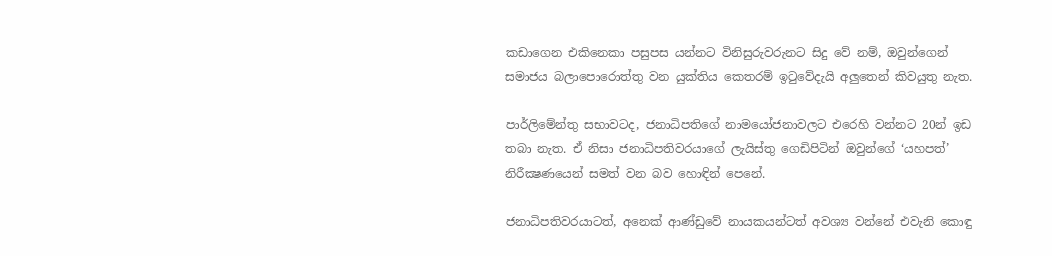කඩාගෙන එකිනෙකා පසුපස යන්නට විනිසුරුවරුනට සිදු වේ නම්, ඔවුන්ගෙන් සමාජය බලාපොරොත්තු වන යුක්තිය කෙතරම් ඉටුවේදැයි අලුතෙන් කිවයුතු නැත.

පාර්ලිමේන්තු සභාවටද, ජනාධිපතිගේ නාමයෝජනාවලට එරෙහි වන්නට 20න් ඉඩ තබා නැත. ඒ නිසා ජනාධිපතිවරයාගේ ලැයිස්තු ගෙඩිපිටින් ඔවුන්ගේ ‘යහපත්’ නිරීක්‍ෂණයෙන් සමත් වන බව හොඳින් පෙනේ.

ජනාධිපතිවරයාටත්, අනෙක් ආණ්ඩුවේ නායකයන්ටත් අවශ්‍ය වන්නේ එවැනි කොඳු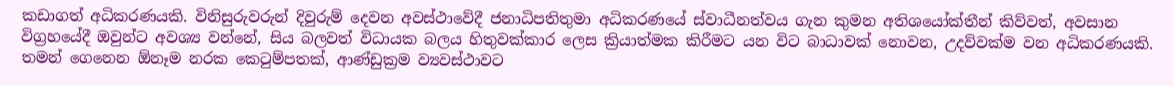කඩාගත් අධිකරණයකි. විනිසුරුවරුන් දිවුරුම් දෙවන අවස්ථාවේදී ජනාධිපතිතුමා අධිකරණයේ ස්වාධීනත්වය ගැන කුමන අතිශයෝක්තීන් කිව්වත්, අවසාන විග්‍රහයේදී ඔවුන්ට අවශ්‍ය වන්නේ, සිය බලවත් විධායක බලය හිතුවක්කාර ලෙස ක්‍රියාත්මක කිරීමට යන විට බාධාවක් නොවන, උදව්වක්ම වන අධිකරණයකි. තමන් ගෙනෙන ඕනෑම නරක කෙටුම්පතක්, ආණ්ඩුක්‍රම ව්‍යවස්ථාවට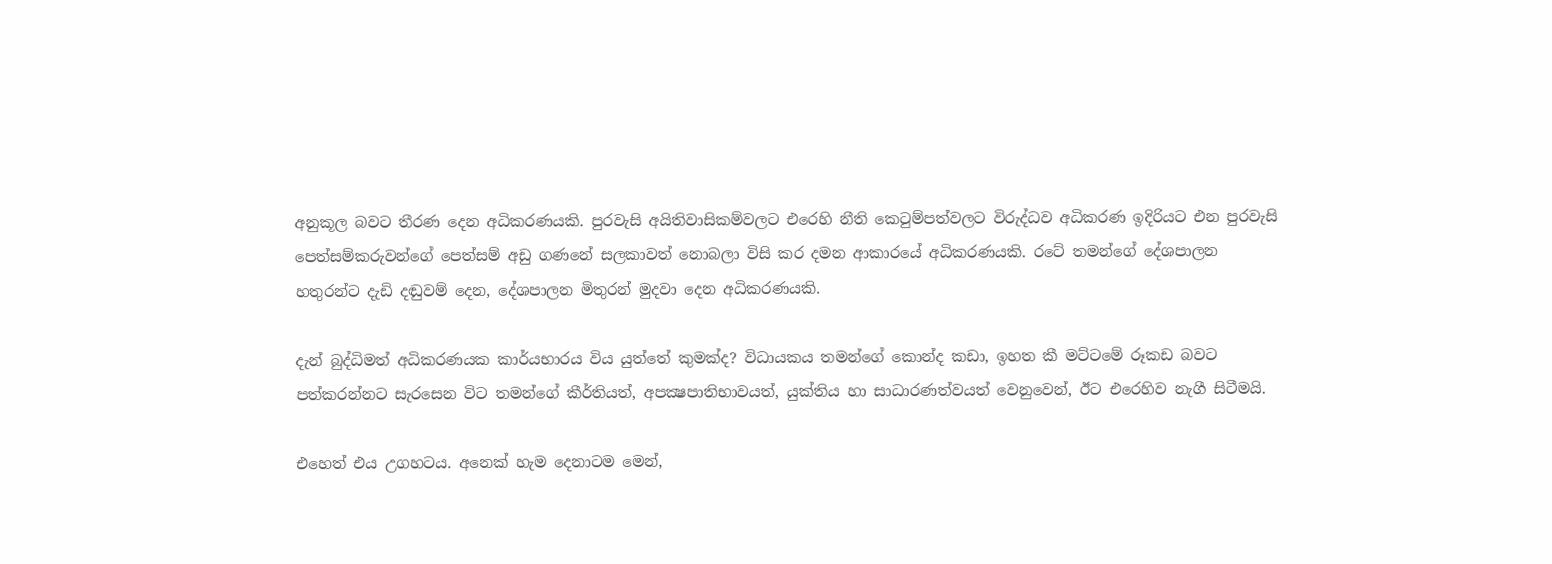අනුකූල බවට තීරණ දෙන අධිකරණයකි. පුරවැසි අයිතිවාසිකම්වලට එරෙහි නීති කෙටුම්පත්වලට විරුද්ධව අධිකරණ ඉදිරියට එන පුරවැසි පෙත්සම්කරුවන්ගේ පෙත්සම් අඩු ගණනේ සලකාවත් නොබලා විසි කර දමන ආකාරයේ අධිකරණයකි. රටේ තමන්ගේ දේශපාලන හතුරන්ට දැඩි දඬුවම් දෙන, දේශපාලන මිතුරන් මුදවා දෙන අධිකරණයකි.

දැන් බුද්ධිමත් අධිකරණයක කාර්යභාරය විය යුත්තේ කුමක්ද? විධායකය තමන්ගේ කොන්ද කඩා, ඉහත කී මට්ටමේ රූකඩ බවට පත්කරන්නට සැරසෙන විට තමන්ගේ කීර්තියත්, අපක්‍ෂපාතිභාවයත්, යුක්තිය හා සාධාරණත්වයත් වෙනුවෙන්, ඊට එරෙහිව නැගී සිටීමයි.

එහෙත් එය උගහටය. අනෙක් හැම දෙනාටම මෙන්,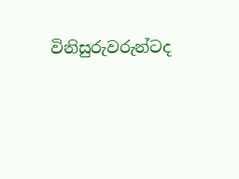විනිසුරුවරුන්ටද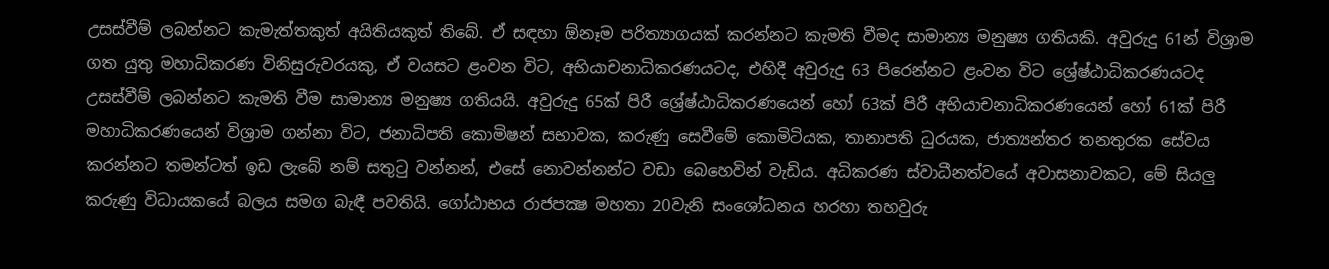උසස්වීම් ලබන්නට කැමැත්තකුත් අයිතියකුත් තිබේ. ඒ සඳහා ඕනෑම පරිත්‍යාගයක් කරන්නට කැමති වීමද සාමාන්‍ය මනුෂ්‍ය ගතියකි. අවුරුදු 61න් විශ්‍රාම ගත යුතු මහාධිකරණ විනිසුරුවරයකු, ඒ වයසට ළංවන විට, අභියාචනාධිකරණයටද, එහිදී අවුරුදු 63 පිරෙන්නට ළංවන විට ශ්‍රේෂ්ඨාධිකරණයටද උසස්වීම් ලබන්නට කැමති වීම සාමාන්‍ය මනුෂ්‍ය ගතියයි. අවුරුදු 65ක් පිරී ශ්‍රේෂ්ඨාධිකරණයෙන් හෝ 63ක් පිරී අභියාචනාධිකරණයෙන් හෝ 61ක් පිරී මහාධිකරණයෙන් විශ්‍රාම ගන්නා විට, ජනාධිපති කොමිෂන් සභාවක, කරුණු සෙවීමේ කොමිටියක, තානාපති ධුරයක, ජාත්‍යන්තර තනතුරක සේවය කරන්නට තමන්ටත් ඉඩ ලැබේ නම් සතුටු වන්නන්, එසේ නොවන්නන්ට වඩා බෙහෙවින් වැඩිය. අධිකරණ ස්වාධීනත්වයේ අවාසනාවකට, මේ සියලු කරුණු විධායකයේ බලය සමග බැඳී පවතියි. ගෝඨාභය රාජපක්‍ෂ මහතා 20වැනි සංශෝධනය හරහා තහවුරු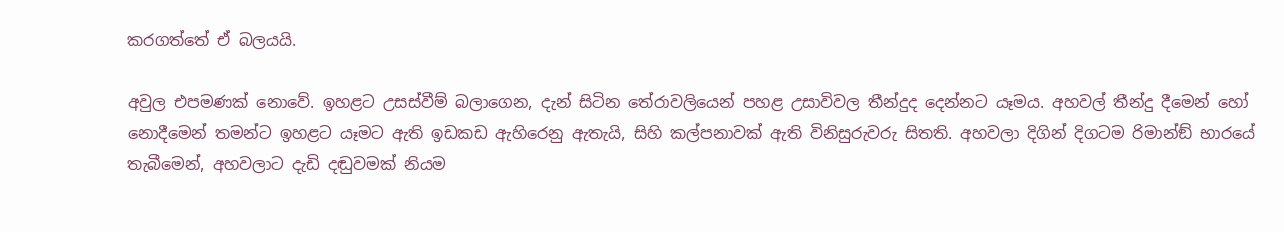කරගත්තේ ඒ බලයයි.

අවුල එපමණක් නොවේ. ඉහළට උසස්වීම් බලාගෙන, දැන් සිටින තේරාවලියෙන් පහළ උසාවිවල තීන්දුද දෙන්නට යෑමය. අහවල් තීන්දු දීමෙන් හෝ නොදීමෙන් තමන්ට ඉහළට යෑමට ඇති ඉඩකඩ ඇහිරෙනු ඇතැයි, සිහි කල්පනාවක් ඇති විනිසුරුවරු සිතති. අහවලා දිගින් දිගටම රිමාන්ඞ් භාරයේ තැබීමෙන්, අහවලාට දැඩි දඬුවමක් නියම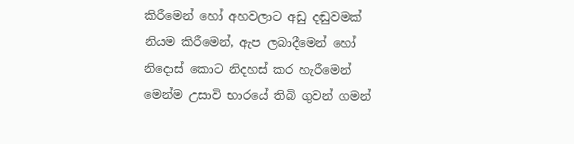කිරීමෙන් හෝ අහවලාට අඩු දඬුවමක් නියම කිරීමෙන්, ඇප ලබාදීමෙන් හෝ නිදොස් කොට නිදහස් කර හැරීමෙන් මෙන්ම උසාවි භාරයේ තිබි ගුවන් ගමන්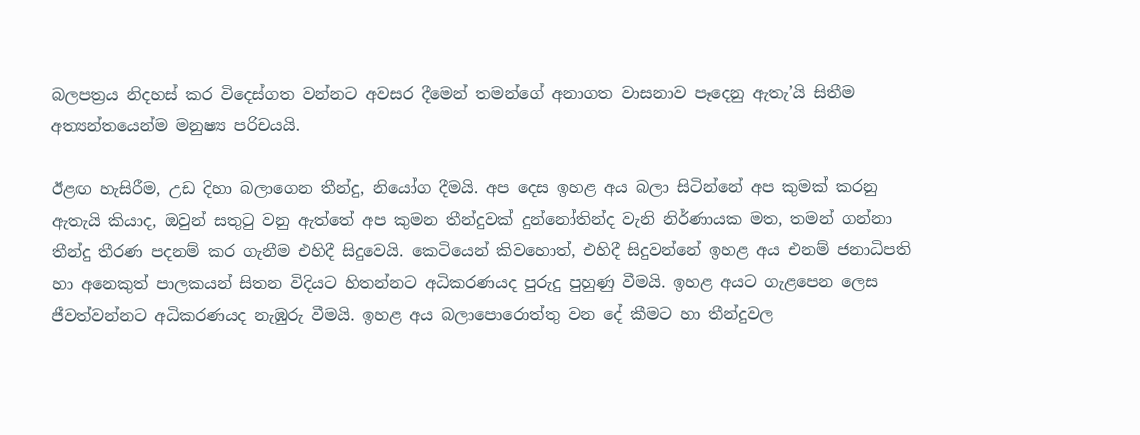බලපත්‍රය නිදහස් කර විදෙස්ගත වන්නට අවසර දීමෙන් තමන්ගේ අනාගත වාසනාව පෑදෙනු ඇතැ’යි සිතීම අත්‍යන්තයෙන්ම මනුෂ්‍ය පරිචයයි.

ඊළඟ හැසිරීම, උඩ දිහා බලාගෙන තීන්දු, නියෝග දීමයි. අප දෙස ඉහළ අය බලා සිටින්නේ අප කුමක් කරනු ඇතැයි කියාද, ඔවුන් සතුටු වනු ඇත්තේ අප කුමන තීන්දුවක් දුන්නෝතින්ද වැනි නිර්ණායක මත, තමන් ගන්නා තීන්දු තීරණ පදනම් කර ගැනීම එහිදී සිදුවෙයි. කෙටියෙන් කිවහොත්, එහිදී සිදුවන්නේ ඉහළ අය එනම් ජනාධිපති හා අනෙකුත් පාලකයන් සිතන විදියට හිතන්නට අධිකරණයද පුරුදු පුහුණු වීමයි. ඉහළ අයට ගැළපෙන ලෙස ජීවත්වන්නට අධිකරණයද නැඹුරු වීමයි. ඉහළ අය බලාපොරොත්තු වන දේ කීමට හා තීන්දුවල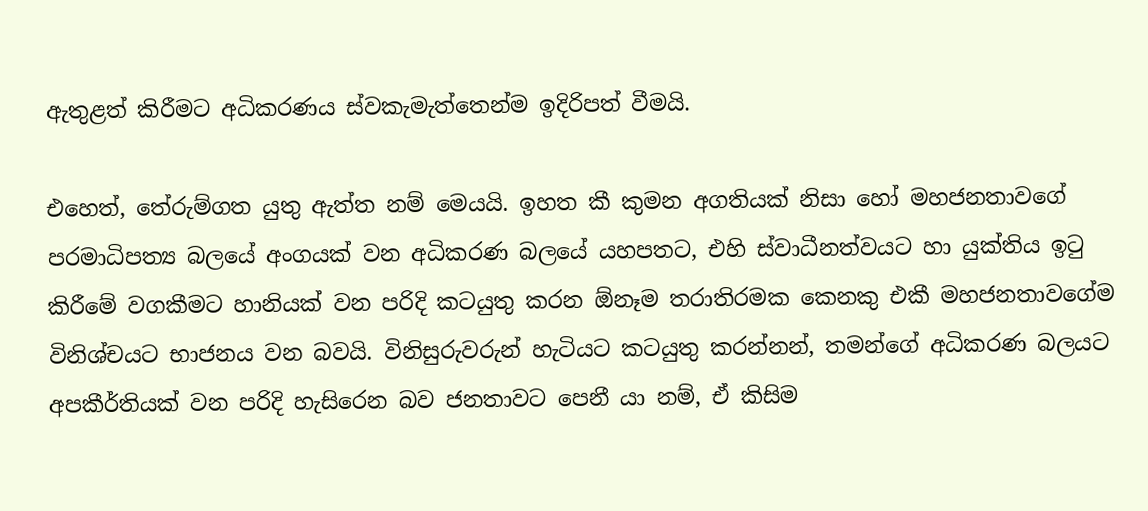ඇතුළත් කිරීමට අධිකරණය ස්වකැමැත්තෙන්ම ඉදිරිපත් වීමයි.

එහෙත්, තේරුම්ගත යුතු ඇත්ත නම් මෙයයි. ඉහත කී කුමන අගතියක් නිසා හෝ මහජනතාවගේ පරමාධිපත්‍ය බලයේ අංගයක් වන අධිකරණ බලයේ යහපතට, එහි ස්වාධීනත්වයට හා යුක්තිය ඉටු කිරීමේ වගකීමට හානියක් වන පරිදි කටයුතු කරන ඕනෑම තරාතිරමක කෙනකු එකී මහජනතාවගේම විනිශ්චයට භාජනය වන බවයි. විනිසුරුවරුන් හැටියට කටයුතු කරන්නන්, තමන්ගේ අධිකරණ බලයට අපකීර්තියක් වන පරිදි හැසිරෙන බව ජනතාවට පෙනී යා නම්, ඒ කිසිම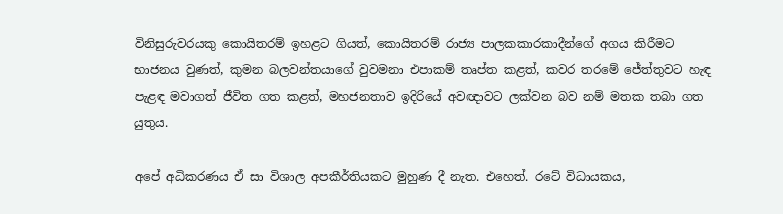විනිසුරුවරයකු කොයිතරම් ඉහළට ගියත්, කොයිතරම් රාජ්‍ය පාලකකාරකාදීන්ගේ අගය කිරීමට භාජනය වුණත්, කුමන බලවන්තයාගේ වුවමනා එපාකම් තෘප්ත කළත්, කවර තරමේ ජේත්තුවට හැඳ පැළඳ මවාගත් ජීවිත ගත කළත්, මහජනතාව ඉදිරියේ අවඥාවට ලක්වන බව නම් මතක තබා ගත යුතුය.

අපේ අධිකරණය ඒ සා විශාල අපකීර්තියකට මුහුණ දී නැත. එහෙත්. රටේ විධායකය,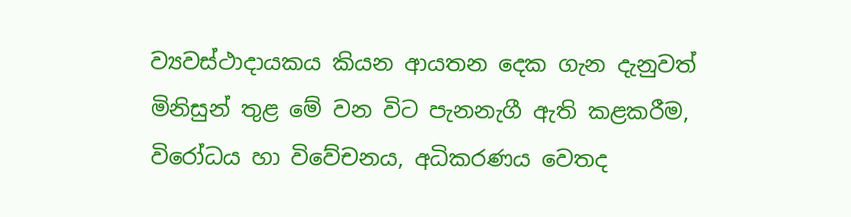ව්‍යවස්ථාදායකය කියන ආයතන දෙක ගැන දැනුවත් මිනිසුන් තුළ මේ වන විට පැනනැගී ඇති කළකරීම, විරෝධය හා විවේචනය, අධිකරණය වෙතද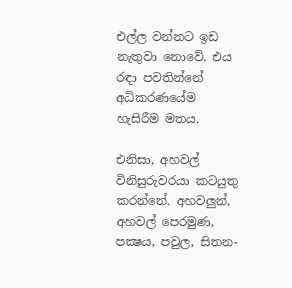එල්ල වන්නට ඉඩ නැතුවා නොවේ. එය රඳා පවතින්නේ අධිකරණයේම හැසිරීම මතය.

එනිසා, අහවල් විනිසුරුවරයා කටයුතු කරන්නේ. අහවලුන්, අහවල් පෙරමුණ, පක්‍ෂය, පවුල, සිතන-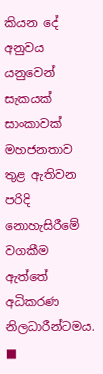කියන දේ අනුවය යනුවෙන් සැකයක් සාංකාවක් මහජනතාව තුළ ඇතිවන පරිදි නොහැසිරීමේ වගකීම ඇත්තේ අධිකරණ නිලධාරීන්ටමය. ■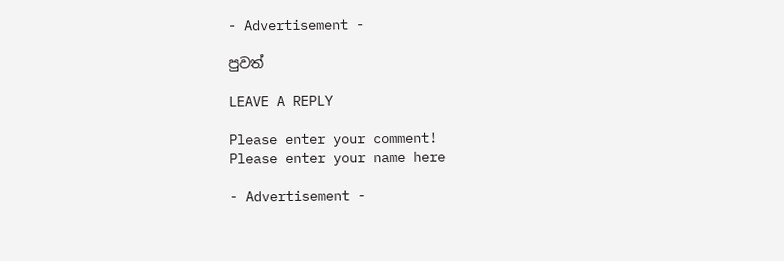- Advertisement -

පුවත්

LEAVE A REPLY

Please enter your comment!
Please enter your name here

- Advertisement -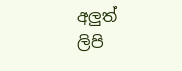අලුත් ලිපි